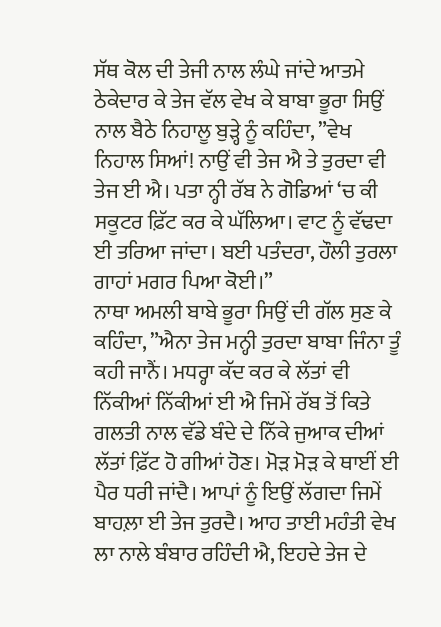ਸੱਥ ਕੋਲ ਦੀ ਤੇਜੀ ਨਾਲ ਲੰਘੇ ਜਾਂਦੇ ਆਤਮੇ ਠੇਕੇਦਾਰ ਕੇ ਤੇਜ ਵੱਲ ਵੇਖ ਕੇ ਬਾਬਾ ਭੂਰਾ ਸਿਉਂ ਨਾਲ ਬੈਠੇ ਨਿਹਾਲੂ ਬੁੜ੍ਹੇ ਨੂੰ ਕਹਿੰਦਾ, ”ਵੇਖ ਨਿਹਾਲ ਸਿਆਂ! ਨਾਉਂ ਵੀ ਤੇਜ ਐ ਤੇ ਤੁਰਦਾ ਵੀ ਤੇਜ ਈ ਐ। ਪਤਾ ਨ੍ਹੀ ਰੱਬ ਨੇ ਗੋਡਿਆਂ ‘ਚ ਕੀ ਸਕੂਟਰ ਫ਼ਿੱਟ ਕਰ ਕੇ ਘੱਲਿਆ। ਵਾਟ ਨੂੰ ਵੱਢਦਾ ਈ ਤਰਿਆ ਜਾਂਦਾ। ਬਈ ਪਤੰਦਰਾ, ਹੌਲੀ ਤੁਰਲਾ ਗਾਹਾਂ ਮਗਰ ਪਿਆ ਕੋਈ।”
ਨਾਥਾ ਅਮਲੀ ਬਾਬੇ ਭੂਰਾ ਸਿਉਂ ਦੀ ਗੱਲ ਸੁਣ ਕੇ ਕਹਿੰਦਾ, ”ਐਨਾ ਤੇਜ ਮਨ੍ਹੀ ਤੁਰਦਾ ਬਾਬਾ ਜਿੰਨਾ ਤੂੰ ਕਹੀ ਜਾਨੈਂ। ਮਧਰ੍ਹਾ ਕੱਦ ਕਰ ਕੇ ਲੱਤਾਂ ਵੀ ਨਿੱਕੀਆਂ ਨਿੱਕੀਆਂ ਈ ਐ ਜਿਮੇਂ ਰੱਬ ਤੋਂ ਕਿਤੇ ਗਲਤੀ ਨਾਲ ਵੱਡੇ ਬੰਦੇ ਦੇ ਨਿੱਕੇ ਜੁਆਕ ਦੀਆਂ ਲੱਤਾਂ ਫ਼ਿੱਟ ਹੋ ਗੀਆਂ ਹੋਣ। ਮੋੜ ਮੋੜ ਕੇ ਥਾਈਂ ਈ ਪੈਰ ਧਰੀ ਜਾਂਦੈ। ਆਪਾਂ ਨੂੰ ਇਉਂ ਲੱਗਦਾ ਜਿਮੇਂ ਬਾਹਲ਼ਾ ਈ ਤੇਜ ਤੁਰਦੈ। ਆਹ ਤਾਈ ਮਹੰਤੀ ਵੇਖ ਲਾ ਨਾਲੇ ਬੰਬਾਰ ਰਹਿੰਦੀ ਐ, ਇਹਦੇ ਤੇਜ ਦੇ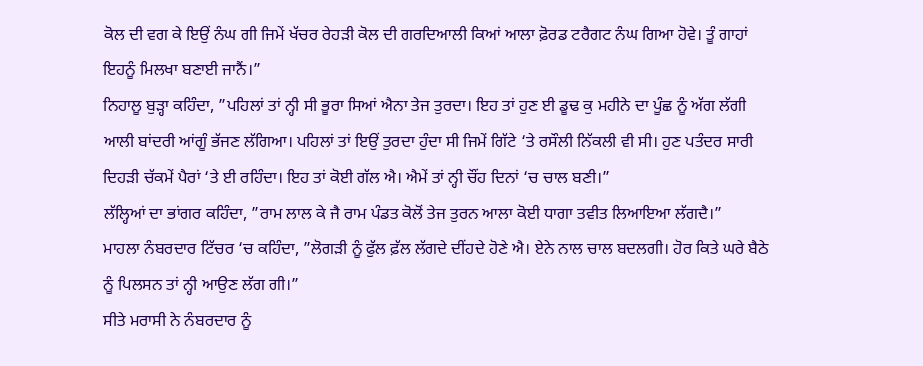ਕੋਲ ਦੀ ਵਗ ਕੇ ਇਉਂ ਨੰਘ ਗੀ ਜਿਮੇਂ ਖੱਚਰ ਰੇਹੜੀ ਕੋਲ ਦੀ ਗਰਦਿਆਲੀ ਕਿਆਂ ਆਲਾ ਫ਼ੋਰਡ ਟਰੈਗਟ ਨੰਘ ਗਿਆ ਹੋਵੇ। ਤੂੰ ਗਾਹਾਂ ਇਹਨੂੰ ਮਿਲਖਾ ਬਣਾਈ ਜਾਨੈਂ।”
ਨਿਹਾਲੂ ਬੁੜ੍ਹਾ ਕਹਿੰਦਾ, ”ਪਹਿਲਾਂ ਤਾਂ ਨ੍ਹੀ ਸੀ ਭੂਰਾ ਸਿਆਂ ਐਨਾ ਤੇਜ ਤੁਰਦਾ। ਇਹ ਤਾਂ ਹੁਣ ਈ ਡੂਢ ਕੁ ਮਹੀਨੇ ਦਾ ਪੂੰਛ ਨੂੰ ਅੱਗ ਲੱਗੀ ਆਲੀ ਬਾਂਦਰੀ ਆਂਗੂੰ ਭੱਜਣ ਲੱਗਿਆ। ਪਹਿਲਾਂ ਤਾਂ ਇਉਂ ਤੁਰਦਾ ਹੁੰਦਾ ਸੀ ਜਿਮੇਂ ਗਿੱਟੇ ‘ਤੇ ਰਸੌਲੀ ਨਿੱਕਲੀ ਵੀ ਸੀ। ਹੁਣ ਪਤੰਦਰ ਸਾਰੀ ਦਿਹੜੀ ਚੱਕਮੇਂ ਪੈਰਾਂ ‘ਤੇ ਈ ਰਹਿੰਦਾ। ਇਹ ਤਾਂ ਕੋਈ ਗੱਲ ਐ। ਐਮੇਂ ਤਾਂ ਨ੍ਹੀ ਚੌਂਹ ਦਿਨਾਂ ‘ਚ ਚਾਲ ਬਣੀ।”
ਲੱਲ੍ਹਿਆਂ ਦਾ ਭਾਂਗਰ ਕਹਿੰਦਾ, ”ਰਾਮ ਲਾਲ ਕੇ ਜੈ ਰਾਮ ਪੰਡਤ ਕੋਲੋਂ ਤੇਜ ਤੁਰਨ ਆਲਾ ਕੋਈ ਧਾਗਾ ਤਵੀਤ ਲਿਆਇਆ ਲੱਗਦੈ।”
ਮਾਹਲਾ ਨੰਬਰਦਾਰ ਟਿੱਚਰ ‘ਚ ਕਹਿੰਦਾ, ”ਲੋਗੜੀ ਨੂੰ ਫੁੱਲ ਫ਼ੱਲ ਲੱਗਦੇ ਦੀਂਹਦੇ ਹੋਣੇ ਐ। ਏਨੇ ਨਾਲ ਚਾਲ ਬਦਲਗੀ। ਹੋਰ ਕਿਤੇ ਘਰੇ ਬੈਠੇ ਨੂੰ ਪਿਲਸਨ ਤਾਂ ਨ੍ਹੀ ਆਉਣ ਲੱਗ ਗੀ।”
ਸੀਤੇ ਮਰਾਸੀ ਨੇ ਨੰਬਰਦਾਰ ਨੂੰ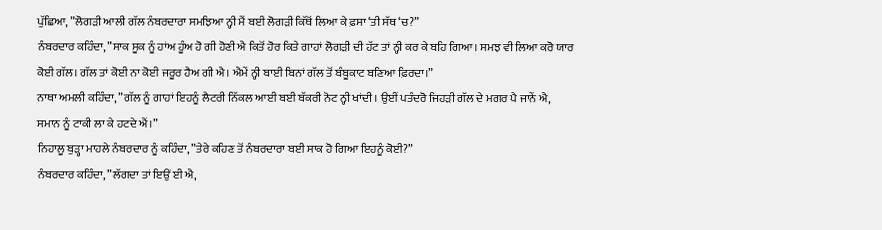ਪੁੱਛਿਆ, ”ਲੋਗੜੀ ਆਲੀ ਗੱਲ ਨੰਬਰਦਾਰਾ ਸਮਝਿਆ ਨ੍ਹੀ ਮੈਂ ਬਈ ਲੋਗੜੀ ਕਿੱਥੋਂ ਲਿਆ ਕੇ ਫ਼ਸਾ ‘ਤੀ ਸੱਥ ‘ਚ?”
ਨੰਬਰਦਾਰ ਕਹਿੰਦਾ, ”ਸਾਕ ਸੂਕ ਨੂੰ ਹਾਂਅ ਹੂੰਅ ਹੋ ਗੀ ਹੋਣੀ ਐ ਕਿਤੋਂ ਹੋਰ ਕਿਤੇ ਗਾਹਾਂ ਲੋਗੜੀ ਦੀ ਹੱਟ ਤਾਂ ਨ੍ਹੀ ਕਰ ਕੇ ਬਹਿ ਗਿਆ। ਸਮਝ ਵੀ ਲਿਆ ਕਰੋ ਯਾਰ ਕੋਈ ਗੱਲ। ਗੱਲ ਤਾਂ ਕੋਈ ਨਾ ਕੋਈ ਜਰੂਰ ਹੈਅ ਗੀ ਐ। ਐਮੇਂ ਨ੍ਹੀ ਬਾਈ ਬਿਨਾਂ ਗੱਲ ਤੋਂ ਬੰਬੂਕਾਟ ਬਣਿਆ ਫ਼ਿਰਦਾ।”
ਨਾਥਾ ਅਮਲੀ ਕਹਿੰਦਾ, ”ਗੱਲ ਨੂੰ ਗਾਹਾਂ ਇਹਨੂੰ ਲੈਟਰੀ ਨਿੱਕਲ ਆਈ ਬਈ ਬੱਕਰੀ ਨੋਟ ਨ੍ਹੀ ਖਾਂਦੀ। ਉਈਂ ਪਤੰਦਰੋ ਜਿਹੜੀ ਗੱਲ ਦੇ ਮਗਰ ਪੈ ਜਾਨੇਂ ਐ, ਸਮਾਨ ਨੂੰ ਟਾਕੀ ਲਾ ਕੇ ਹਟਦੇ ਐਂ।”
ਨਿਹਾਲੂ ਬੁੜ੍ਹਾ ਮਾਹਲੇ ਨੰਬਰਦਾਰ ਨੂੰ ਕਹਿੰਦਾ, ”ਤੇਰੇ ਕਹਿਣ ਤੋਂ ਨੰਬਰਦਾਰਾ ਬਈ ਸਾਕ ਹੋ ਗਿਆ ਇਹਨੂੰ ਕੋਈ?”
ਨੰਬਰਦਾਰ ਕਹਿੰਦਾ, ”ਲੱਗਦਾ ਤਾਂ ਇਉਂ ਈ ਐ,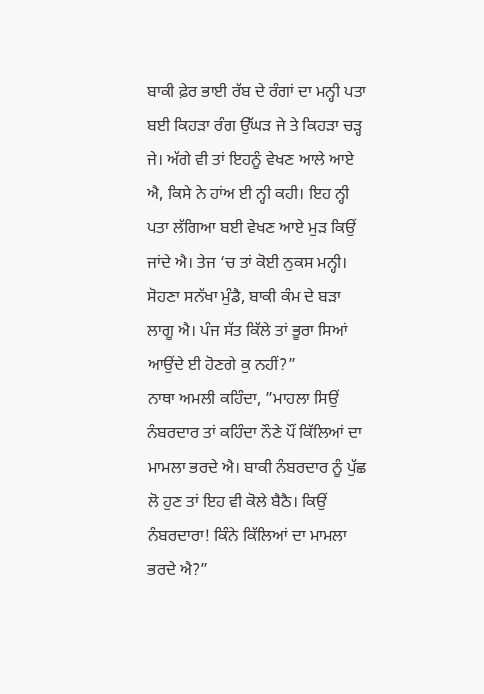ਬਾਕੀ ਫ਼ੇਰ ਭਾਈ ਰੱਬ ਦੇ ਰੰਗਾਂ ਦਾ ਮਨ੍ਹੀ ਪਤਾ ਬਈ ਕਿਹੜਾ ਰੰਗ ਉੱਘੜ ਜੇ ਤੇ ਕਿਹੜਾ ਚੜ੍ਹ ਜੇ। ਅੱਗੇ ਵੀ ਤਾਂ ਇਹਨੂੰ ਵੇਖਣ ਆਲੇ ਆਏ ਐ, ਕਿਸੇ ਨੇ ਹਾਂਅ ਈ ਨ੍ਹੀ ਕਹੀ। ਇਹ ਨ੍ਹੀ ਪਤਾ ਲੱਗਿਆ ਬਈ ਵੇਖਣ ਆਏ ਮੁੜ ਕਿਉਂ ਜਾਂਦੇ ਐ। ਤੇਜ ‘ਚ ਤਾਂ ਕੋਈ ਨੁਕਸ ਮਨ੍ਹੀ। ਸੋਹਣਾ ਸਨੱਖਾ ਮੁੰਡੈ, ਬਾਕੀ ਕੰਮ ਦੇ ਬੜਾ ਲਾਗੂ ਐ। ਪੰਜ ਸੱਤ ਕਿੱਲੇ ਤਾਂ ਭੂਰਾ ਸਿਆਂ ਆਉਂਦੇ ਈ ਹੋਣਗੇ ਕੁ ਨਹੀਂ?”
ਨਾਥਾ ਅਮਲੀ ਕਹਿੰਦਾ, ”ਮਾਹਲਾ ਸਿਉਂ ਨੰਬਰਦਾਰ ਤਾਂ ਕਹਿੰਦਾ ਨੌਣੇ ਪੌਂ ਕਿੱਲਿਆਂ ਦਾ ਮਾਮਲਾ ਭਰਦੇ ਐ। ਬਾਕੀ ਨੰਬਰਦਾਰ ਨੂੰ ਪੁੱਛ ਲੋ ਹੁਣ ਤਾਂ ਇਹ ਵੀ ਕੋਲੇ ਬੈਠੈ। ਕਿਉਂ ਨੰਬਰਦਾਰਾ! ਕਿੰਨੇ ਕਿੱਲਿਆਂ ਦਾ ਮਾਮਲਾ ਭਰਦੇ ਐ?”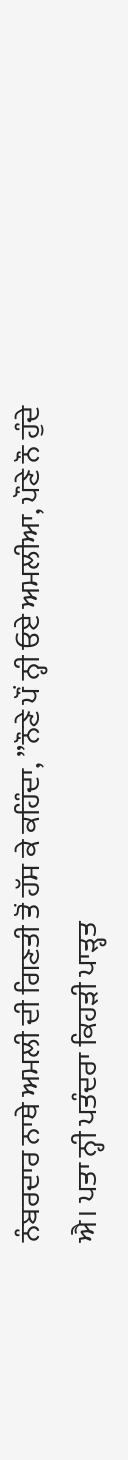ਨੰਬਰਦਾਰ ਨਾਥੇ ਅਮਲੀ ਦੀ ਗਿਣਤੀ ਤੋਂ ਹੱਸ ਕੇ ਕਹਿੰਦਾ, ”ਨੌਣੇ ਪੌਂ ਨ੍ਹੀ ਓਏ ਅਮਲੀਆ, ਪੌਣੇ ਨੌ ਹੁੰਦੇ ਐ। ਪਤਾ ਨ੍ਹੀ ਪਤੰਦਰਾ ਕਿਹੜੀ ਪਾੜ੍ਹਤ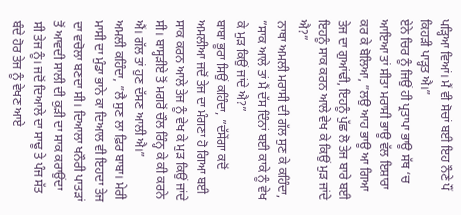ਪੜ੍ਹਿਆ ਵਿਆਂ। ਮੈਂ ਵੀ ਸੋਚਾਂ ਬਈ ਇਹ ਨੌਣੇ ਪੌਂ ਕਿਹੜੀ ਪਾੜ੍ਹਤ ਐ।”
ਏਨੇ ਚਿਰ ਨੂੰ ਜਿਉਂ ਹੀ ਪ੍ਰਤਾਪਾ ਭਾਊ ਸੱਥ ‘ਚ ਆਇਆ ਤਾਂ ਸੀਤਾ ਮਰਾਸੀ ਭਾਊ ਵੱਲ ਇਸ਼ਾਰਾ ਕਰ ਕੇ ਬੋਲਿਆ, ”ਲਉ ਆਹ ਭਾਊ ਆ ਗਿਆ ਤੇਜ ਦਾ ਗੁਆਂਢੀ, ਇਹਨੂੰ ਪੁੱਛ ਲੋ ਤੇਜ ਬਾਰੇ ਬਈ ਇਹਨੂੰ ਸਾਕ ਕਰਨ ਆਲੇ ਵੇਖ ਕੇ ਕਿਉਂ ਮੁੜ ਜਾਂਦੇ ਐ?”
ਨਾਥਾ ਅਮਲੀ ਮਰਾਸੀ ਦੀ ਗੱਲ ਸੁਣ ਕੇ ਕਹਿੰਦਾ, ”ਸਾਕ ਆਲੇ ਤਾਂ ਮੈਂ ਦੱਸ ਦਿੰਨਾਂ ਬਈ ਕਾਕੇ ਨੂੰ ਵੇਖ ਕੇ ਮੁੜ ਕਿਉਂ ਜਾਂਦੇ ਐ?”
ਬਾਬਾ ਭੂਰਾ ਸਿਉਂ ਕਹਿੰਦਾ, ”ਦੱਸੇਂਗਾ ਕਦੋਂ ਅਮਲੀਆ ਜਦੋਂ ਤੇਜ ਦਾ ਮੰਗਣਾ ਹੋ ਗਿਆ ਬਈ ਸਾਕ ਕਰਨ ਆਲੇ ਤੇਜ ਨੂੰ ਵੇਖ ਕੇ ਮੁੜ ਕਿਉਂ ਜਾਂਦੇ ਸੀ। ਬਾਸ੍ਹੜੀਏ ਤੋਂ ਮਗਰੋਂ ਚੌਲ ਰਿੰਨ੍ਹ ਕੇ ਕੀ ਕਰਨੇ ਐਂ। ਗੱਲ ਤਾਂ ਹੁਣ ਦੱਸਣ ਆਲੀ ਐ।”
ਅਮਲੀ ਕਹਿੰਦਾ, ”ਲੈ ਸੁਣ ਲਾ ਫ਼ਿਰ ਬਾਬਾ। ਮੇਰੀ ਮਾਸੀ ਦਾ ਮੁੰਡਾ ਭਾਨੇ ਕਾ ਦਿਆਲ ਵੀ ਇਹਦਾ ਤੇਜ ਦਾ ਵਚੋਲਾ ਬਣਦਾ ਸੀ। ਦਿਆਲਾ ਖਨੌਰੀ ਪਾਤੜਾਂ ਤੋਂ ਆਵਦੀ ਸਾਲੀ ਦੀ ਕੁੜੀ ਦਾ ਸਾਕ ਕਰਾਉਂਦਾ ਸੀ ਤੇਜ ਨੂੰ। ਜਦੋਂ ਦਿਆਲੇ ਦਾ ਸਾਢੂ ਤੇ ਪੰਜ ਸੱਤ ਬੰਦੇ ਹੋਰ ਤੇਜ ਨੂੰ ਵੇਖਣ ਆਏ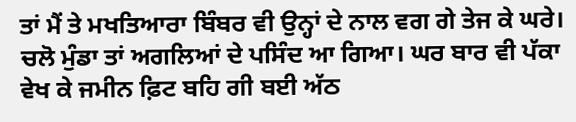ਤਾਂ ਮੈਂ ਤੇ ਮਖਤਿਆਰਾ ਬਿੰਬਰ ਵੀ ਉਨ੍ਹਾਂ ਦੇ ਨਾਲ ਵਗ ਗੇ ਤੇਜ ਕੇ ਘਰੇ। ਚਲੋ ਮੁੰਡਾ ਤਾਂ ਅਗਲਿਆਂ ਦੇ ਪਸਿੰਦ ਆ ਗਿਆ। ਘਰ ਬਾਰ ਵੀ ਪੱਕਾ ਵੇਖ ਕੇ ਜਮੀਨ ਫ਼ਿਟ ਬਹਿ ਗੀ ਬਈ ਅੱਠ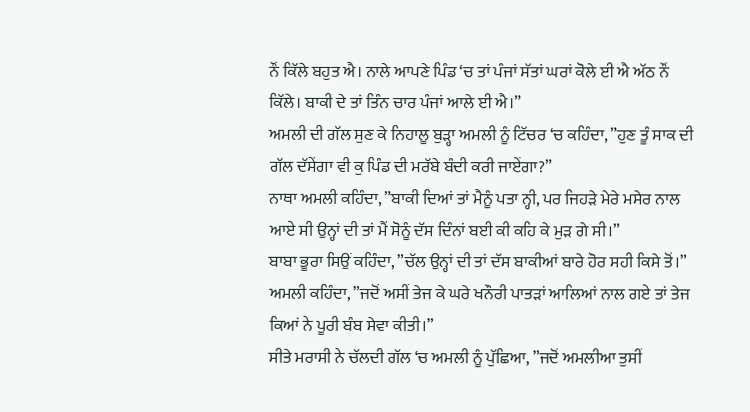ਨੌਂ ਕਿੱਲੇ ਬਹੁਤ ਐ। ਨਾਲੇ ਆਪਣੇ ਪਿੰਡ ‘ਚ ਤਾਂ ਪੰਜਾਂ ਸੱਤਾਂ ਘਰਾਂ ਕੋਲੇ ਈ ਐ ਅੱਠ ਨੌਂ ਕਿੱਲੇ। ਬਾਕੀ ਦੇ ਤਾਂ ਤਿੰਨ ਚਾਰ ਪੰਜਾਂ ਆਲੇ ਈ ਐ।”
ਅਮਲੀ ਦੀ ਗੱਲ ਸੁਣ ਕੇ ਨਿਹਾਲੂ ਬੁੜ੍ਹਾ ਅਮਲੀ ਨੂੰ ਟਿੱਚਰ ‘ਚ ਕਹਿੰਦਾ, ”ਹੁਣ ਤੂੰ ਸਾਕ ਦੀ ਗੱਲ ਦੱਸੇਂਗਾ ਵੀ ਕੁ ਪਿੰਡ ਦੀ ਮਰੱਬੇ ਬੰਦੀ ਕਰੀ ਜਾਏਂਗਾ?”
ਨਾਥਾ ਅਮਲੀ ਕਹਿੰਦਾ, ”ਬਾਕੀ ਦਿਆਂ ਤਾਂ ਮੈਨੂੰ ਪਤਾ ਨ੍ਹੀ, ਪਰ ਜਿਹੜੇ ਮੇਰੇ ਮਸੇਰ ਨਾਲ ਆਏ ਸੀ ਉਨ੍ਹਾਂ ਦੀ ਤਾਂ ਮੈਂ ਸੋਨੂੰ ਦੱਸ ਦਿੰਨਾਂ ਬਈ ਕੀ ਕਹਿ ਕੇ ਮੁੜ ਗੇ ਸੀ।”
ਬਾਬਾ ਭੂਰਾ ਸਿਉਂ ਕਹਿੰਦਾ, ”ਚੱਲ ਉਨ੍ਹਾਂ ਦੀ ਤਾਂ ਦੱਸ ਬਾਕੀਆਂ ਬਾਰੇ ਹੋਰ ਸਹੀ ਕਿਸੇ ਤੋਂ।”
ਅਮਲੀ ਕਹਿੰਦਾ, ”ਜਦੋਂ ਅਸੀਂ ਤੇਜ ਕੇ ਘਰੇ ਖਨੌਰੀ ਪਾਤੜਾਂ ਆਲਿਆਂ ਨਾਲ ਗਏ ਤਾਂ ਤੇਜ ਕਿਆਂ ਨੇ ਪੂਰੀ ਬੰਬ ਸੇਵਾ ਕੀਤੀ।”
ਸੀਤੇ ਮਰਾਸੀ ਨੇ ਚੱਲਦੀ ਗੱਲ ‘ਚ ਅਮਲੀ ਨੂੰ ਪੁੱਛਿਆ, ”ਜਦੋਂ ਅਮਲੀਆ ਤੁਸੀਂ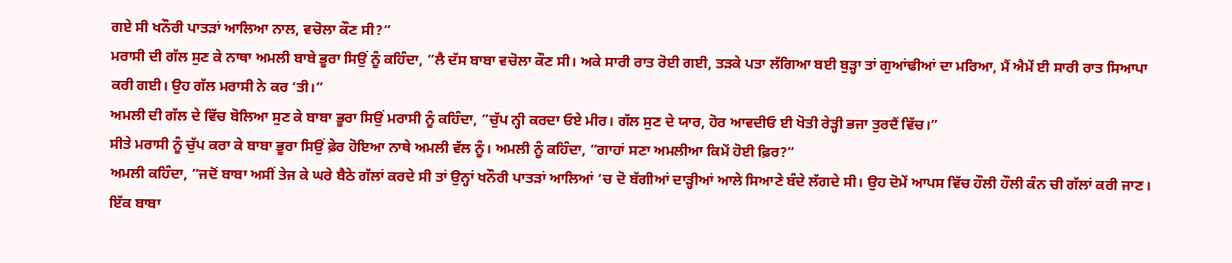ਗਏ ਸੀ ਖਨੌਰੀ ਪਾਤੜਾਂ ਆਲਿਆ ਨਾਲ, ਵਚੋਲਾ ਕੌਣ ਸੀ?”
ਮਰਾਸੀ ਦੀ ਗੱਲ ਸੁਣ ਕੇ ਨਾਥਾ ਅਮਲੀ ਬਾਬੇ ਭੂਰਾ ਸਿਉਂ ਨੂੰ ਕਹਿੰਦਾ, ”ਲੈ ਦੱਸ ਬਾਬਾ ਵਚੋਲਾ ਕੌਣ ਸੀ। ਅਕੇ ਸਾਰੀ ਰਾਤ ਰੋਈ ਗਈ, ਤੜਕੇ ਪਤਾ ਲੱਗਿਆ ਬਈ ਬੁੜ੍ਹਾ ਤਾਂ ਗੁਆਂਢੀਆਂ ਦਾ ਮਰਿਆ, ਮੈਂ ਐਮੇਂ ਈ ਸਾਰੀ ਰਾਤ ਸਿਆਪਾ ਕਰੀ ਗਈ। ਉਹ ਗੱਲ ਮਰਾਸੀ ਨੇ ਕਰ ‘ਤੀ।”
ਅਮਲੀ ਦੀ ਗੱਲ ਦੇ ਵਿੱਚ ਬੋਲਿਆ ਸੁਣ ਕੇ ਬਾਬਾ ਭੂਰਾ ਸਿਉਂ ਮਰਾਸੀ ਨੂੰ ਕਹਿੰਦਾ, ”ਚੁੱਪ ਨ੍ਹੀ ਕਰਦਾ ਓਏ ਮੀਰ। ਗੱਲ ਸੁਣ ਦੇ ਯਾਰ, ਹੋਰ ਆਵਦੀਓ ਈ ਖੋਤੀ ਰੇੜ੍ਹੀ ਭਜਾ ਤੁਰਦੈਂ ਵਿੱਚ।”
ਸੀਤੇ ਮਰਾਸੀ ਨੂੰ ਚੁੱਪ ਕਰਾ ਕੇ ਬਾਬਾ ਭੂਰਾ ਸਿਉਂ ਫ਼ੇਰ ਹੋਇਆ ਨਾਥੇ ਅਮਲੀ ਵੱਲ ਨੂੰ। ਅਮਲੀ ਨੂੰ ਕਹਿੰਦਾ, ”ਗਾਹਾਂ ਸਣਾ ਅਮਲੀਆ ਕਿਮੇਂ ਹੋਈ ਫ਼ਿਰ?”
ਅਮਲੀ ਕਹਿੰਦਾ, ”ਜਦੋਂ ਬਾਬਾ ਅਸੀਂ ਤੇਜ ਕੇ ਘਰੇ ਬੈਠੇ ਗੱਲਾਂ ਕਰਦੇ ਸੀ ਤਾਂ ਉਨ੍ਹਾਂ ਖਨੌਰੀ ਪਾਤੜਾਂ ਆਲਿਆਂ ‘ਚ ਦੋ ਬੱਗੀਆਂ ਦਾੜ੍ਹੀਆਂ ਆਲੇ ਸਿਆਣੇ ਬੰਦੇ ਲੱਗਦੇ ਸੀ। ਉਹ ਦੋਮੇਂ ਆਪਸ ਵਿੱਚ ਹੌਲੀ ਹੌਲੀ ਕੰਨ ਚੀ ਗੱਲਾਂ ਕਰੀ ਜਾਣ। ਇੱਕ ਬਾਬਾ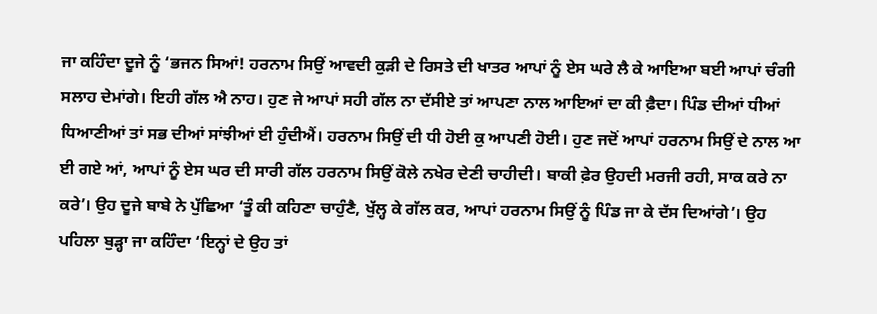ਜਾ ਕਹਿੰਦਾ ਦੂਜੇ ਨੂੰ ‘ਭਜਨ ਸਿਆਂ! ਹਰਨਾਮ ਸਿਉਂ ਆਵਦੀ ਕੁੜੀ ਦੇ ਰਿਸਤੇ ਦੀ ਖਾਤਰ ਆਪਾਂ ਨੂੰ ਏਸ ਘਰੇ ਲੈ ਕੇ ਆਇਆ ਬਈ ਆਪਾਂ ਚੰਗੀ ਸਲਾਹ ਦੇਮਾਂਗੇ। ਇਹੀ ਗੱਲ ਐ ਨਾਹ। ਹੁਣ ਜੇ ਆਪਾਂ ਸਹੀ ਗੱਲ ਨਾ ਦੱਸੀਏ ਤਾਂ ਆਪਣਾ ਨਾਲ ਆਇਆਂ ਦਾ ਕੀ ਫ਼ੈਦਾ। ਪਿੰਡ ਦੀਆਂ ਧੀਆਂ ਧਿਆਣੀਆਂ ਤਾਂ ਸਭ ਦੀਆਂ ਸਾਂਝੀਆਂ ਈ ਹੁੰਦੀਐਂ। ਹਰਨਾਮ ਸਿਉਂ ਦੀ ਧੀ ਹੋਈ ਕੁ ਆਪਣੀ ਹੋਈ। ਹੁਣ ਜਦੋਂ ਆਪਾਂ ਹਰਨਾਮ ਸਿਉਂ ਦੇ ਨਾਲ ਆ ਈ ਗਏ ਆਂ, ਆਪਾਂ ਨੂੰ ਏਸ ਘਰ ਦੀ ਸਾਰੀ ਗੱਲ ਹਰਨਾਮ ਸਿਉਂ ਕੋਲੇ ਨਖੇਰ ਦੇਣੀ ਚਾਹੀਦੀ। ਬਾਕੀ ਫ਼ੇਰ ਉਹਦੀ ਮਰਜੀ ਰਹੀ, ਸਾਕ ਕਰੇ ਨਾ ਕਰੇ’। ਉਹ ਦੂਜੇ ਬਾਬੇ ਨੇ ਪੁੱਛਿਆ ‘ਤੂੰ ਕੀ ਕਹਿਣਾ ਚਾਹੁੰਣੈ, ਖੁੱਲ੍ਹ ਕੇ ਗੱਲ ਕਰ, ਆਪਾਂ ਹਰਨਾਮ ਸਿਉਂ ਨੂੰ ਪਿੰਡ ਜਾ ਕੇ ਦੱਸ ਦਿਆਂਗੇ’। ਉਹ ਪਹਿਲਾ ਬੁੜ੍ਹਾ ਜਾ ਕਹਿੰਦਾ ‘ਇਨ੍ਹਾਂ ਦੇ ਉਹ ਤਾਂ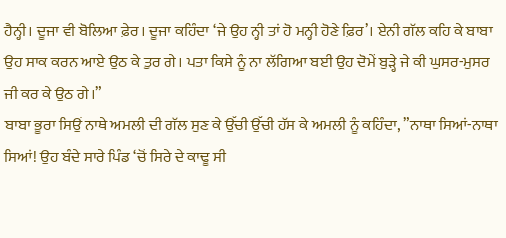ਹੈਨ੍ਹੀ। ਦੂਜਾ ਵੀ ਬੋਲਿਆ ਫ਼ੇਰ। ਦੂਜਾ ਕਹਿੰਦਾ ‘ਜੇ ਉਹ ਨ੍ਹੀ ਤਾਂ ਹੋ ਮਨ੍ਹੀ ਹੋਣੇ ਫ਼ਿਰ’। ਏਨੀ ਗੱਲ ਕਹਿ ਕੇ ਬਾਬਾ ਉਹ ਸਾਕ ਕਰਨ ਆਏ ਉਠ ਕੇ ਤੁਰ ਗੇ। ਪਤਾ ਕਿਸੇ ਨੂੰ ਨਾ ਲੱਗਿਆ ਬਈ ਉਹ ਦੋਮੇਂ ਬੁੜ੍ਹੇ ਜੇ ਕੀ ਘੁਸਰ-ਮੁਸਰ ਜੀ ਕਰ ਕੇ ਉਠ ਗੇ।”
ਬਾਬਾ ਭੂਰਾ ਸਿਉਂ ਨਾਥੇ ਅਮਲੀ ਦੀ ਗੱਲ ਸੁਣ ਕੇ ਉੱਚੀ ਉੱਚੀ ਹੱਸ ਕੇ ਅਮਲੀ ਨੂੰ ਕਹਿੰਦਾ, ”ਨਾਥਾ ਸਿਆਂ-ਨਾਥਾ ਸਿਆਂ! ਉਹ ਬੰਦੇ ਸਾਰੇ ਪਿੰਡ ‘ਚੋਂ ਸਿਰੇ ਦੇ ਕਾਢੂ ਸੀ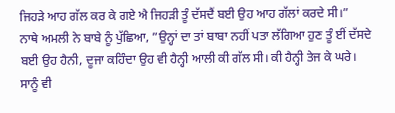ਜਿਹੜੇ ਆਹ ਗੱਲ ਕਰ ਕੇ ਗਏ ਐ ਜਿਹੜੀ ਤੂੰ ਦੱਸਦੈਂ ਬਈ ਉਹ ਆਹ ਗੱਲਾਂ ਕਰਦੇ ਸੀ।”
ਨਾਥੇ ਅਮਲੀ ਨੇ ਬਾਬੇ ਨੂੰ ਪੁੱਛਿਆ, ”ਉਨ੍ਹਾਂ ਦਾ ਤਾਂ ਬਾਬਾ ਨਹੀਂ ਪਤਾ ਲੱਗਿਆ ਹੁਣ ਤੂੰ ਈਂ ਦੱਸਦੇ ਬਈ ਉਹ ਹੈਨੀ, ਦੂਜਾ ਕਹਿੰਦਾ ਉਹ ਵੀ ਹੈਨ੍ਹੀ ਆਲੀ ਕੀ ਗੱਲ ਸੀ। ਕੀ ਹੈਨ੍ਹੀ ਤੇਜ ਕੇ ਘਰੇ। ਸਾਨੂੰ ਵੀ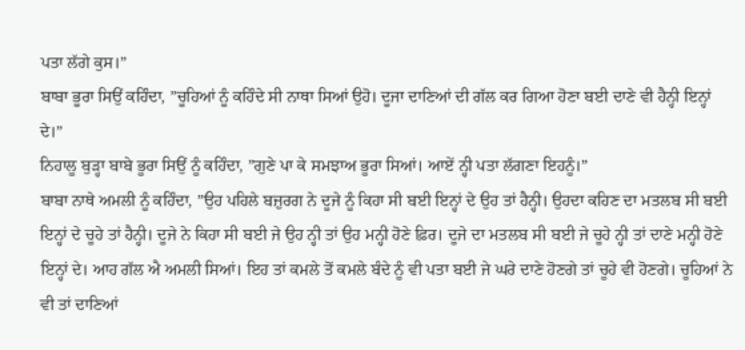ਪਤਾ ਲੱਗੇ ਕੁਸ।”
ਬਾਬਾ ਭੂਰਾ ਸਿਉਂ ਕਹਿੰਦਾ, ”ਚੂਹਿਆਂ ਨੂੰ ਕਹਿੰਦੇ ਸੀ ਨਾਥਾ ਸਿਆਂ ਉਹੋ। ਦੂਜਾ ਦਾਣਿਆਂ ਦੀ ਗੱਲ ਕਰ ਗਿਆ ਹੋਣਾ ਬਈ ਦਾਣੇ ਵੀ ਹੈਨ੍ਹੀ ਇਨ੍ਹਾਂ ਦੇ।”
ਨਿਹਾਲੂ ਬੁੜ੍ਹਾ ਬਾਬੇ ਭੂਰਾ ਸਿਉਂ ਨੂੰ ਕਹਿੰਦਾ, ”ਗੁਣੇ ਪਾ ਕੇ ਸਮਝਾਅ ਭੂਰਾ ਸਿਆਂ। ਆਏਂ ਨ੍ਹੀ ਪਤਾ ਲੱਗਣਾ ਇਹਨੂੰ।”
ਬਾਬਾ ਨਾਥੇ ਅਮਲੀ ਨੂੰ ਕਹਿੰਦਾ, ”ਉਹ ਪਹਿਲੇ ਬਜ਼ੁਰਗ ਨੇ ਦੂਜੇ ਨੂੰ ਕਿਹਾ ਸੀ ਬਈ ਇਨ੍ਹਾਂ ਦੇ ਉਹ ਤਾਂ ਹੈਨ੍ਹੀ। ਉਹਦਾ ਕਹਿਣ ਦਾ ਮਤਲਬ ਸੀ ਬਈ ਇਨ੍ਹਾਂ ਦੇ ਚੂਹੇ ਤਾਂ ਹੈਨ੍ਹੀ। ਦੂਜੇ ਨੇ ਕਿਹਾ ਸੀ ਬਈ ਜੇ ਉਹ ਨ੍ਹੀ ਤਾਂ ਉਹ ਮਨ੍ਹੀ ਹੋਣੇ ਫ਼ਿਰ। ਦੂਜੇ ਦਾ ਮਤਲਬ ਸੀ ਬਈ ਜੇ ਚੂਹੇ ਨ੍ਹੀ ਤਾਂ ਦਾਣੇ ਮਨ੍ਹੀ ਹੋਣੇ ਇਨ੍ਹਾਂ ਦੇ। ਆਹ ਗੱਲ ਐ ਅਮਲੀ ਸਿਆਂ। ਇਹ ਤਾਂ ਕਮਲੇ ਤੋਂ ਕਮਲੇ ਬੰਦੇ ਨੂੰ ਵੀ ਪਤਾ ਬਈ ਜੇ ਘਰੇ ਦਾਣੇ ਹੋਣਗੇ ਤਾਂ ਚੂਹੇ ਵੀ ਹੋਣਗੇ। ਚੂਹਿਆਂ ਨੇ ਵੀ ਤਾਂ ਦਾਣਿਆਂ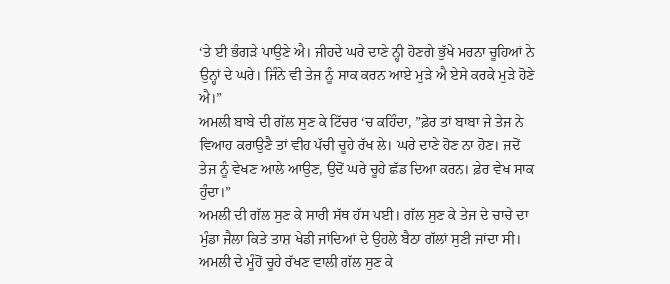‘ਤੇ ਈ ਭੰਗੜੇ ਪਾਉਣੇ ਐ। ਜੀਹਦੇ ਘਰੇ ਦਾਣੇ ਨ੍ਹੀ ਹੋਣਗੇ ਭੁੱਖੇ ਮਰਨਾ ਚੂਹਿਆਂ ਨੇ ਉਨ੍ਹਾਂ ਦੇ ਘਰੇ। ਜਿੰਨੇ ਵੀ ਤੇਜ ਨੂੰ ਸਾਕ ਕਰਨ ਆਏ ਮੁੜੇ ਐ ਏਸੇ ਕਰਕੇ ਮੁੜੇ ਹੋਣੇ ਐ।”
ਅਮਲੀ ਬਾਬੇ ਦੀ ਗੱਲ ਸੁਣ ਕੇ ਟਿੱਚਰ ‘ਚ ਕਹਿੰਦਾ, ”ਫ਼ੇਰ ਤਾਂ ਬਾਬਾ ਜੇ ਤੇਜ ਨੇ ਵਿਆਹ ਕਰਾਉਣੈ ਤਾਂ ਵੀਹ ਪੱਚੀ ਚੂਹੇ ਰੱਖ ਲੇ। ਘਰੇ ਦਾਣੇ ਹੋਣ ਨਾ ਹੋਣ। ਜਦੋਂ ਤੇਜ ਨੂੰ ਵੇਖਣ ਆਲੇ ਆਉਣ, ਉਦੋਂ ਘਰੇ ਚੂਹੇ ਛੱਡ ਦਿਆ ਕਰਨ। ਫ਼ੇਰ ਵੇਖ ਸਾਕ ਹੁੰਦਾ।”
ਅਮਲੀ ਦੀ ਗੱਲ ਸੁਣ ਕੇ ਸਾਰੀ ਸੱਥ ਹੱਸ ਪਈ। ਗੱਲ ਸੁਣ ਕੇ ਤੇਜ ਦੇ ਚਾਚੇ ਦਾ ਮੁੰਡਾ ਜੈਲਾ ਕਿਤੇ ਤਾਸ਼ ਖੇਡੀ ਜਾਂਦਿਆਂ ਦੇ ਉਹਲੇ ਬੈਠਾ ਗੱਲਾਂ ਸੁਣੀ ਜਾਂਦਾ ਸੀ। ਅਮਲੀ ਦੇ ਮੂੰਹੋਂ ਚੂਹੇ ਰੱਖਣ ਵਾਲੀ ਗੱਲ ਸੁਣ ਕੇ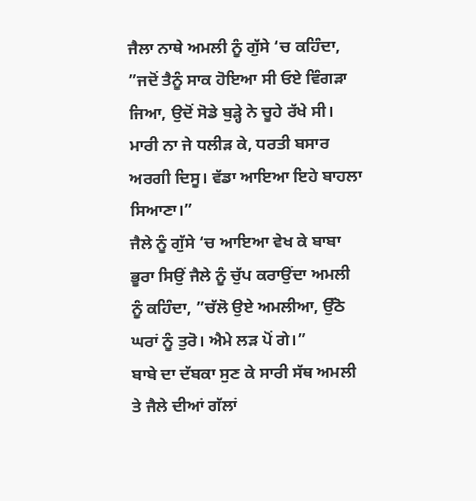ਜੈਲਾ ਨਾਥੇ ਅਮਲੀ ਨੂੰ ਗੁੱਸੇ ‘ਚ ਕਹਿੰਦਾ, ”ਜਦੋਂ ਤੈਨੂੰ ਸਾਕ ਹੋਇਆ ਸੀ ਓਏ ਵਿੰਗੜਾ ਜਿਆ, ਉਦੋਂ ਸੋਡੇ ਬੁੜ੍ਹੇ ਨੇ ਚੂਹੇ ਰੱਖੇ ਸੀ। ਮਾਰੀ ਨਾ ਜੇ ਧਲੀੜ ਕੇ, ਧਰਤੀ ਬਸਾਰ ਅਰਗੀ ਦਿਸੂ। ਵੱਡਾ ਆਇਆ ਇਹੇ ਬਾਹਲਾ ਸਿਆਣਾ।”
ਜੈਲੇ ਨੂੰ ਗੁੱਸੇ ‘ਚ ਆਇਆ ਵੇਖ ਕੇ ਬਾਬਾ ਭੂਰਾ ਸਿਉਂ ਜੈਲੇ ਨੂੰ ਚੁੱਪ ਕਰਾਉਂਦਾ ਅਮਲੀ ਨੂੰ ਕਹਿੰਦਾ, ”ਚੱਲੋ ਉਏ ਅਮਲੀਆ, ਉੱਠੋ ਘਰਾਂ ਨੂੰ ਤੁਰੋ। ਐਮੇ ਲੜ ਪੋਂ ਗੇ।”
ਬਾਬੇ ਦਾ ਦੱਬਕਾ ਸੁਣ ਕੇ ਸਾਰੀ ਸੱਥ ਅਮਲੀ ਤੇ ਜੈਲੇ ਦੀਆਂ ਗੱਲਾਂ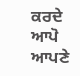ਕਰਦੇ ਆਪੋ ਆਪਣੇ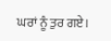ਘਰਾਂ ਨੂੰ ਤੁਰ ਗਏ।